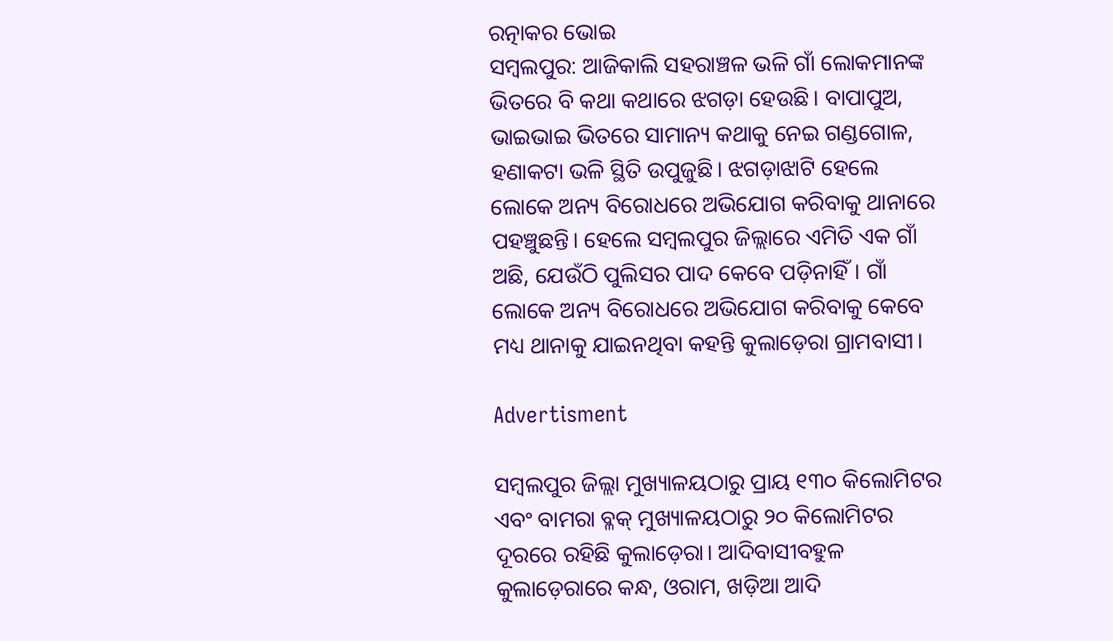ରତ୍ନାକର ଭୋଇ
ସମ୍ବଲପୁର: ଆଜିକାଲି ସହରାଞ୍ଚଳ ଭଳି ଗାଁ ଲୋକମାନଙ୍କ ଭିତରେ ବି କଥା କଥାରେ ଝଗଡ଼ା ହେଉଛି। ବାପାପୁଅ, ଭାଇଭାଇ ଭିତରେ ସାମାନ୍ୟ କଥାକୁ ନେଇ ଗଣ୍ଡଗୋଳ, ହଣାକଟା ଭଳି ସ୍ଥିତି ଉପୁଜୁଛି। ଝଗଡ଼ାଝାଟି ହେଲେ ଲୋକେ ଅନ୍ୟ ବିରୋଧରେ ଅଭିଯୋଗ କରିବାକୁ ଥାନାରେ ପହଞ୍ଚୁଛନ୍ତି। ହେଲେ ସମ୍ବଲପୁର ଜିଲ୍ଲାରେ ଏମିତି ଏକ ଗାଁ ଅଛି, ଯେଉଁଠି ପୁଲିସର ପାଦ କେବେ ପଡ଼ିନାହିଁ। ଗାଁ ଲୋକେ ଅନ୍ୟ ବିରୋଧରେ ଅଭିଯୋଗ କରିବାକୁ କେବେ ମଧ୍ୟ ଥାନାକୁ ଯାଇନଥିବା କହନ୍ତି କୁଲାଡ଼େରା ଗ୍ରାମବାସୀ।

Advertisment

ସମ୍ବଲପୁର ଜିଲ୍ଲା ମୁଖ୍ୟାଳୟଠାରୁ ପ୍ରାୟ ୧୩୦ କିଲୋମିଟର ଏବଂ ବାମରା ବ୍ଳକ୍ ମୁଖ୍ୟାଳୟଠାରୁ ୨୦ କିଲୋମିଟର ଦୂରରେ ରହିଛି କୁଲାଡ଼େରା। ଆଦିବାସୀବହୁଳ କୁଲାଡ଼େରାରେ କନ୍ଧ, ଓରାମ, ଖଡ଼ିଆ ଆଦି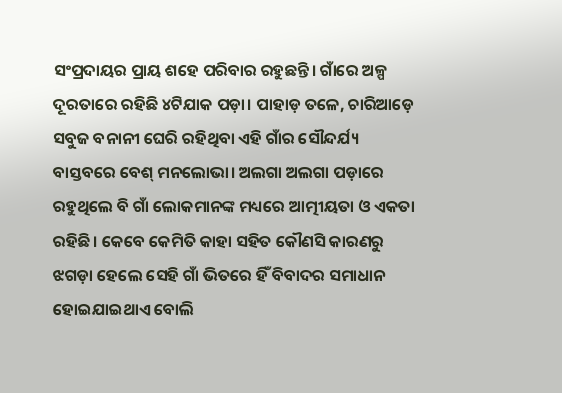ସଂପ୍ରଦାୟର ପ୍ରାୟ ଶହେ ପରିବାର ରହୁଛନ୍ତି। ଗାଁରେ ଅଳ୍ପ ଦୂରତାରେ ରହିଛି ୪ଟିଯାକ ପଡ଼ା। ପାହାଡ଼ ତଳେ, ଚାରିଆଡ଼େ ସବୁଜ ବନାନୀ ଘେରି ରହିଥିବା ଏହି ଗାଁର ସୌନ୍ଦର୍ଯ୍ୟ ବାସ୍ତବରେ ବେଶ୍‌ ମନଲୋଭା। ଅଲଗା ଅଲଗା ପଡ଼ାରେ ରହୁଥିଲେ ବି ଗାଁ ଲୋକମାନଙ୍କ ମଧ୍ୟରେ ଆତ୍ମୀୟତା ଓ ଏକତା ରହିଛି। କେବେ କେମିତି କାହା ସହିତ କୌଣସି କାରଣରୁ ଝଗଡ଼ା ହେ‌ଲେ ସେହି ଗାଁ ଭିତରେ ହିଁ ବିବାଦର ସମାଧାନ ହୋଇଯାଇଥାଏ ବୋଲି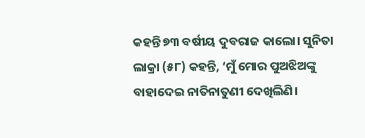କହନ୍ତି ୭୩ ବର୍ଷୀୟ ଦୁବରାଜ କାଲୋ। ସୁନିତା ଲାକ୍ରା (୫୮) କହନ୍ତି, ‘ମୁଁ ମୋର ପୁଅଝିଅଙ୍କୁ ବାହାଦେଇ ନାତିନାତୁଣୀ ଦେଖିଲିଣି।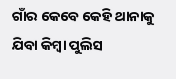ଗାଁର କେବେ କେହି ଥାନାକୁ ଯିବା କିମ୍ବା ପୁଲିସ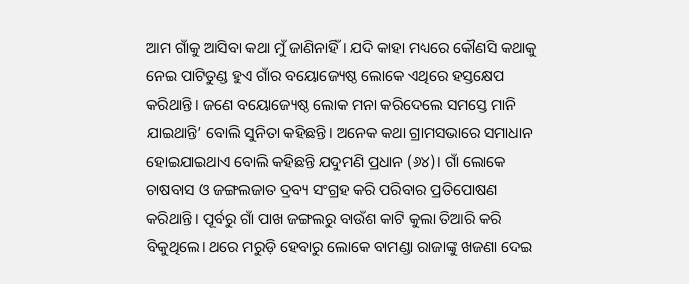ଆମ ଗାଁକୁ ଆସିବା କଥା ମୁଁ ଜାଣିନାହିଁ। ଯଦି କାହା ମଧ୍ୟରେ କୌଣସି କଥାକୁ ନେଇ ‌ପାଟିତୁଣ୍ଡ ହୁଏ ଗାଁର ବୟୋଜ୍ୟେଷ୍ଠ ଲୋକେ ଏଥିରେ ହସ୍ତକ୍ଷେପ କରିଥାନ୍ତି। ଜଣେ ବ‌ୟୋଜ୍ୟେଷ୍ଠ ଲୋକ ମନା କରିଦେଲେ ସମସ୍ତେ ମାନି ଯାଇଥାନ୍ତି’ ବୋଲି ସୁନିତା କହିଛନ୍ତି। ଅନେକ କଥା ଗ୍ରାମସଭାରେ ସମାଧାନ ହୋଇଯାଇଥାଏ ବୋଲି କହିଛନ୍ତି ଯଦୁମଣି ପ୍ରଧାନ (୬୪)। ଗାଁ ଲୋକେ ଚାଷବାସ ଓ ଜଙ୍ଗଲଜାତ ଦ୍ରବ୍ୟ ସଂଗ୍ରହ କରି ପରିବାର ପ୍ରତିପୋଷଣ କରିଥାନ୍ତି। ପୂର୍ବରୁ ଗାଁ ପାଖ ଜଙ୍ଗଲରୁ ବାଉଁଶ କାଟି କୁଲା ତିଆରି କରି ବିକୁଥିଲେ। ଥରେ ମରୁଡ଼ି ହେବାରୁ ଲୋକେ ବାମଣ୍ଡା ରାଜାଙ୍କୁ ଖଜଣା ଦେଇ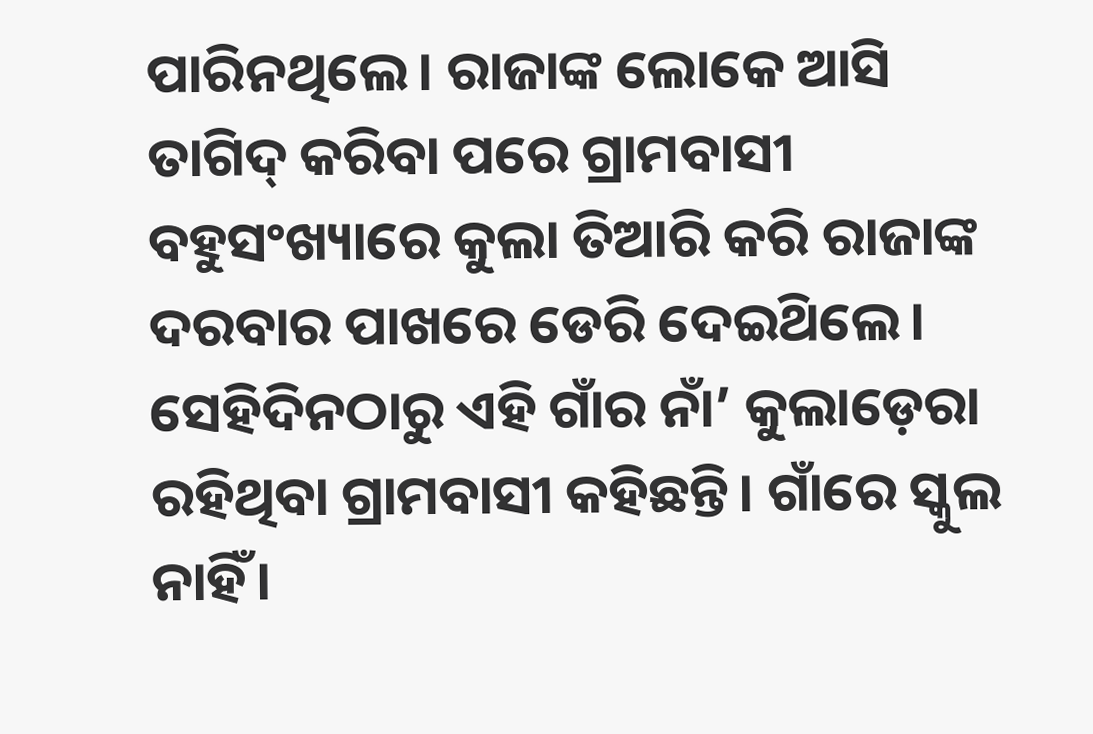ପାରିନଥିଲେ। ରାଜାଙ୍କ ଲୋକେ ଆସି ତାଗିଦ୍‌ କରିବା ପରେ ଗ୍ରାମବାସୀ ବହୁସଂଖ୍ୟାରେ କୁଲା ତିଆରି କରି ରାଜାଙ୍କ ଦରବାର ପାଖରେ ଡେରି ଦେଇଥ‌ିଲେ। ସେହିଦିନଠାରୁ ଏହି ଗାଁର ନାଁ’ କୁଲାଡ଼େରା ରହିଥିବା ଗ୍ରାମବାସୀ କହିଛନ୍ତି। ଗାଁରେ ସ୍କୁଲ ନାହିଁ।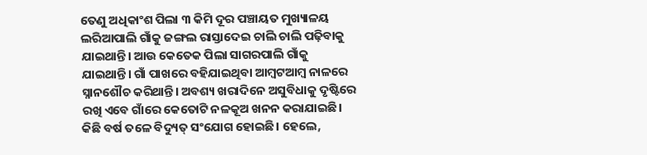ତେଣୁ ଅଧିକାଂଶ ପିଲା ୩ କିମି ଦୂର ପଞ୍ଚାୟତ ମୁଖ୍ୟାଳୟ ଲରିଆପାଲି ଗାଁକୁ ଜଙ୍ଗଲ ରାସ୍ତାଦେଇ ଚାଲି ଚାଲି ପଢ଼ିବାକୁ ଯାଇଥାନ୍ତି। ଆଉ କେତେକ ପିଲା ସାଗରପାଲି ଗାଁକୁ ଯାଇଥାନ୍ତି। ଗାଁ ପାଖରେ ବହିଯାଇଥିବା ଆମ୍ବଟଆମ୍ବ ନାଳରେ ସ୍ନାନଶୌଚ କରିଥାନ୍ତି। ଅବଶ୍ୟ ଖରାଦିନେ ଅସୁବିଧାକୁ ଦୃଷ୍ଟିରେ ରଖି ଏବେ ଗାଁରେ କେତୋଟି ନଳକୂଅ ଖନନ କରାଯାଇଛି। କିଛି ବର୍ଷ ତଳେ ବିଦ୍ୟୁତ୍ ସଂଯୋଗ ହୋଇଛି। ହେଲେ,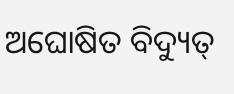ଅଘୋଷିତ ବିଦ୍ୟୁତ୍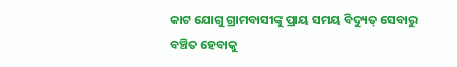କାଟ ଯୋଗୁ ଗ୍ରାମବାସୀଙ୍କୁ ପ୍ରାୟ ସମୟ ବିଦ୍ୟୁତ୍‌ ସେବାରୁ ବଞ୍ଚିତ ହେବାକୁ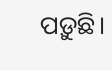ପଡ଼ୁଛି।